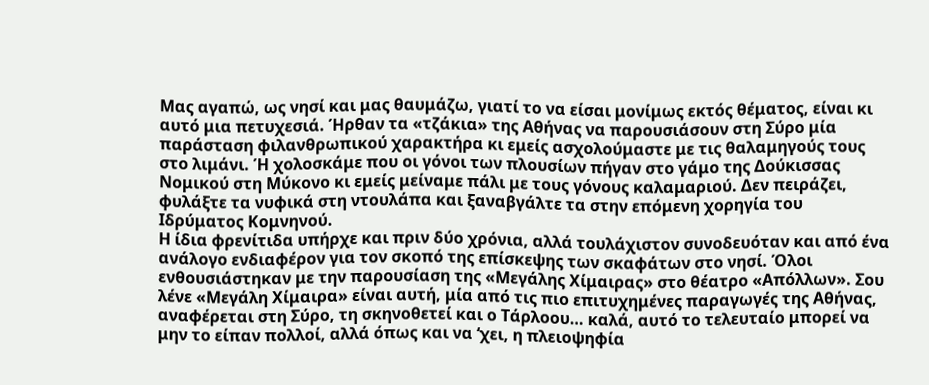Μας αγαπώ, ως νησί και μας θαυμάζω, γιατί το να είσαι μονίμως εκτός θέματος, είναι κι αυτό μια πετυχεσιά. Ήρθαν τα «τζάκια» της Αθήνας να παρουσιάσουν στη Σύρο μία παράσταση φιλανθρωπικού χαρακτήρα κι εμείς ασχολούμαστε με τις θαλαμηγούς τους στο λιμάνι. Ή χολοσκάμε που οι γόνοι των πλουσίων πήγαν στο γάμο της Δούκισσας Νομικού στη Μύκονο κι εμείς μείναμε πάλι με τους γόνους καλαμαριού. Δεν πειράζει, φυλάξτε τα νυφικά στη ντουλάπα και ξαναβγάλτε τα στην επόμενη χορηγία του Ιδρύματος Κομνηνού.
Η ίδια φρενίτιδα υπήρχε και πριν δύο χρόνια, αλλά τουλάχιστον συνοδευόταν και από ένα ανάλογο ενδιαφέρον για τον σκοπό της επίσκεψης των σκαφάτων στο νησί. Όλοι ενθουσιάστηκαν με την παρουσίαση της «Μεγάλης Χίμαιρας» στο θέατρο «Απόλλων». Σου λένε «Μεγάλη Χίμαιρα» είναι αυτή, μία από τις πιο επιτυχημένες παραγωγές της Αθήνας, αναφέρεται στη Σύρο, τη σκηνοθετεί και ο Τάρλοου… καλά, αυτό το τελευταίο μπορεί να μην το είπαν πολλοί, αλλά όπως και να ‘χει, η πλειοψηφία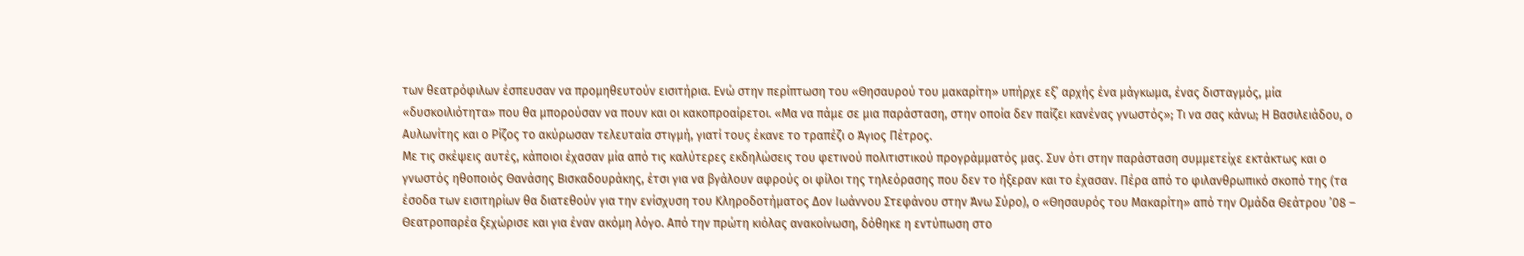των θεατρόφιλων έσπευσαν να προμηθευτούν εισιτήρια. Ενώ στην περίπτωση του «Θησαυρού του μακαρίτη» υπήρχε εξ’ αρχής ένα μάγκωμα, ένας δισταγμός, μία «δυσκοιλιότητα» που θα μπορούσαν να πουν και οι κακοπροαίρετοι. «Μα να πάμε σε μια παράσταση, στην οποία δεν παίζει κανένας γνωστός»; Τι να σας κάνω; Η Βασιλειάδου, ο Αυλωνίτης και ο Ρίζος το ακύρωσαν τελευταία στιγμή, γιατί τους έκανε το τραπέζι ο Άγιος Πέτρος.
Με τις σκέψεις αυτές, κάποιοι έχασαν μία από τις καλύτερες εκδηλώσεις του φετινού πολιτιστικού προγράμματός μας. Συν ότι στην παράσταση συμμετείχε εκτάκτως και ο γνωστός ηθοποιός Θανάσης Βισκαδουράκης, έτσι για να βγάλουν αφρούς οι φίλοι της τηλεόρασης που δεν το ήξεραν και το έχασαν. Πέρα από το φιλανθρωπικό σκοπό της (τα έσοδα των εισιτηρίων θα διατεθούν για την ενίσχυση του Κληροδοτήματος Δον Ιωάννου Στεφάνου στην Άνω Σύρο), ο «Θησαυρός του Μακαρίτη» από την Ομάδα Θεάτρου ’08 – Θεατροπαρέα ξεχώρισε και για έναν ακόμη λόγο. Από την πρώτη κιόλας ανακοίνωση, δόθηκε η εντύπωση στο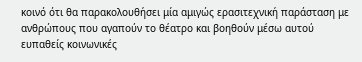κοινό ότι θα παρακολουθήσει μία αμιγώς ερασιτεχνική παράσταση με ανθρώπους που αγαπούν το θέατρο και βοηθούν μέσω αυτού ευπαθείς κοινωνικές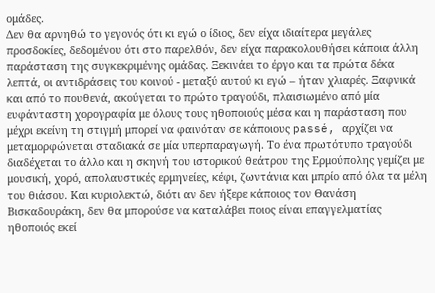ομάδες.
Δεν θα αρνηθώ το γεγονός ότι κι εγώ ο ίδιος, δεν είχα ιδιαίτερα μεγάλες προσδοκίες, δεδομένου ότι στο παρελθόν, δεν είχα παρακολουθήσει κάποια άλλη παράσταση της συγκεκριμένης ομάδας. Ξεκινάει το έργο και τα πρώτα δέκα λεπτά, οι αντιδράσεις του κοινού - μεταξύ αυτού κι εγώ – ήταν χλιαρές. Ξαφνικά και από το πουθενά, ακούγεται το πρώτο τραγούδι, πλαισιωμένο από μία ευφάνταστη χορογραφία με όλους τους ηθοποιούς μέσα και η παράσταση που μέχρι εκείνη τη στιγμή μπορεί να φαινόταν σε κάποιους passé, αρχίζει να μεταμορφώνεται σταδιακά σε μία υπερπαραγωγή. Το ένα πρωτότυπο τραγούδι διαδέχεται το άλλο και η σκηνή του ιστορικού θεάτρου της Ερμούπολης γεμίζει με μουσική, χορό, απολαυστικές ερμηνείες, κέφι, ζωντάνια και μπρίο από όλα τα μέλη του θιάσου. Και κυριολεκτώ, διότι αν δεν ήξερε κάποιος τον Θανάση Βισκαδουράκη, δεν θα μπορούσε να καταλάβει ποιος είναι επαγγελματίας ηθοποιός εκεί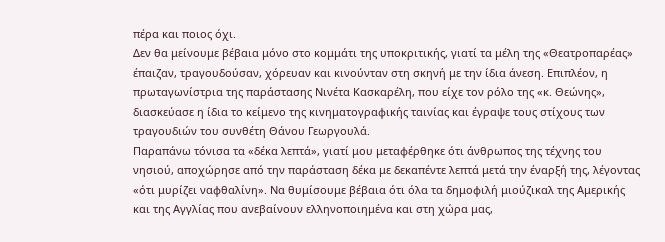πέρα και ποιος όχι.
Δεν θα μείνουμε βέβαια μόνο στο κομμάτι της υποκριτικής, γιατί τα μέλη της «Θεατροπαρέας» έπαιζαν, τραγουδούσαν, χόρευαν και κινούνταν στη σκηνή με την ίδια άνεση. Επιπλέον, η πρωταγωνίστρια της παράστασης Νινέτα Κασκαρέλη, που είχε τον ρόλο της «κ. Θεώνης», διασκεύασε η ίδια το κείμενο της κινηματογραφικής ταινίας και έγραψε τους στίχους των τραγουδιών του συνθέτη Θάνου Γεωργουλά.
Παραπάνω τόνισα τα «δέκα λεπτά», γιατί μου μεταφέρθηκε ότι άνθρωπος της τέχνης του νησιού, αποχώρησε από την παράσταση δέκα με δεκαπέντε λεπτά μετά την έναρξή της, λέγοντας «ότι μυρίζει ναφθαλίνη». Να θυμίσουμε βέβαια ότι όλα τα δημοφιλή μιούζικαλ της Αμερικής και της Αγγλίας που ανεβαίνουν ελληνοποιημένα και στη χώρα μας,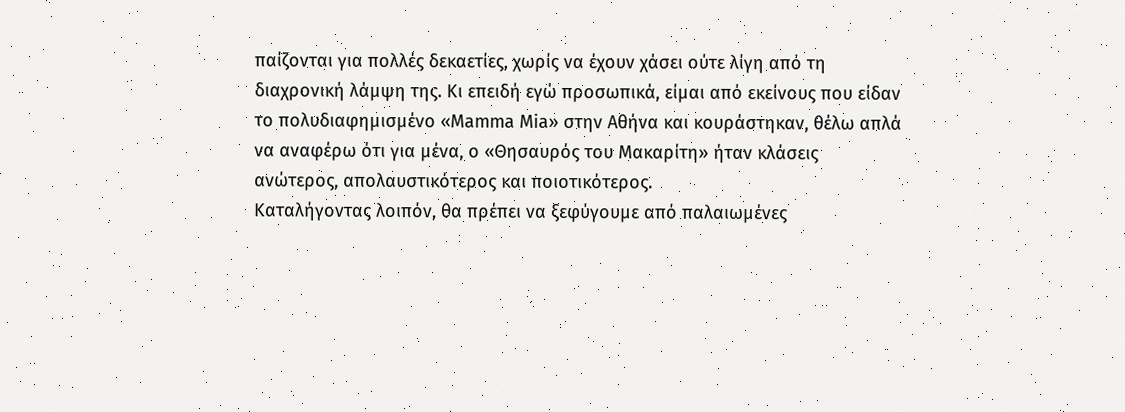παίζονται για πολλές δεκαετίες, χωρίς να έχουν χάσει ούτε λίγη από τη διαχρονική λάμψη της. Κι επειδή εγώ προσωπικά, είμαι από εκείνους που είδαν το πολυδιαφημισμένο «Mamma Mia» στην Αθήνα και κουράστηκαν, θέλω απλά να αναφέρω ότι για μένα, ο «Θησαυρός του Μακαρίτη» ήταν κλάσεις ανώτερος, απολαυστικότερος και ποιοτικότερος.
Καταλήγοντας λοιπόν, θα πρέπει να ξεφύγουμε από παλαιωμένες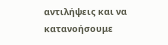αντιλήψεις και να κατανοήσουμε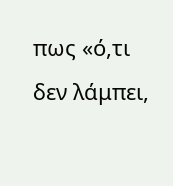πως «ό,τι δεν λάμπει,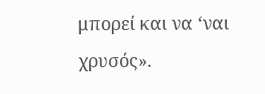μπορεί και να ‘ναι χρυσός».